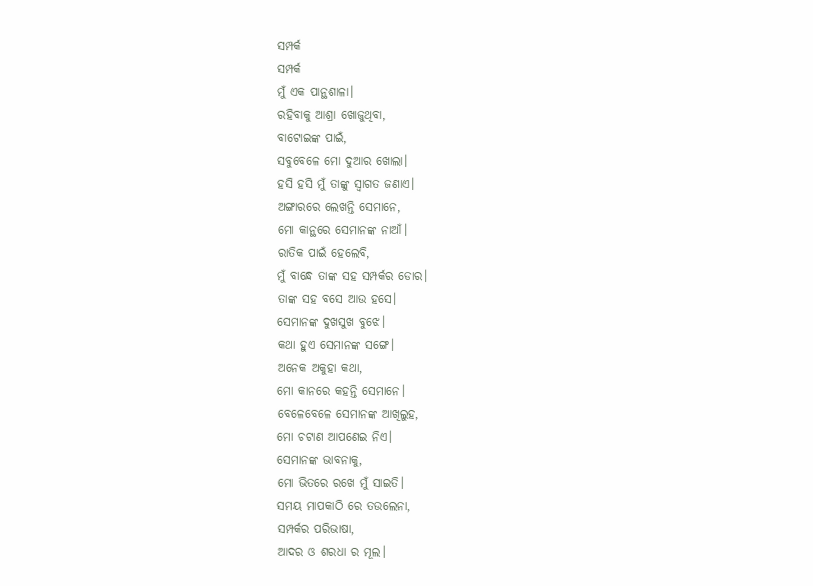ସମ୍ପର୍କ
ସମ୍ପର୍କ
ମୁଁ ଏକ ପାନ୍ଥଶାଳା।
ରହିବାକୁ ଆଶ୍ରା ଖୋଜୁଥିବା,
ବାଟୋଇଙ୍କ ପାଇଁ,
ସବୁବେଳେ ମୋ ଦୁଆର ଖୋଲା।
ହସି ହସି ମୁଁ ତାଙ୍କୁ ସ୍ଵାଗତ ଜଣାଏ।
ଅଙ୍ଗାରରେ ଲେଖନ୍ତି ସେମାନେ,
ମୋ କାନ୍ଥରେ ସେମାନଙ୍କ ନାଆଁ।
ରାତିକ ପାଇଁ ହେଲେବି,
ମୁଁ ବାନ୍ଧେ ତାଙ୍କ ସହ ସମ୍ପର୍କର ଡୋର।
ତାଙ୍କ ସହ ବସେ ଆଉ ହସେ।
ସେମାନଙ୍କ ଦୁଖସୁଖ ବୁଝେ।
କଥା ହୁଏ ସେମାନଙ୍କ ସଙ୍ଗେ।
ଅନେକ ଅକୁହା କଥା,
ମୋ କାନରେ କହନ୍ତି ସେମାନେ।
ବେଳେବେଳେ ସେମାନଙ୍କ ଆଖିଲୁହ,
ମୋ ଚଟାଣ ଆପଣେଇ ନିଏ।
ସେମାନଙ୍କ ଭାବନାକୁ,
ମୋ ଭିତରେ ରଖେ ମୁଁ ସାଇତି।
ସମୟ ମାପକାଠି ରେ ତଉଲେନା,
ସମ୍ପର୍କର ପରିଭାଷା,
ଆଦର ଓ ଶରଧା ର ମୂଲ।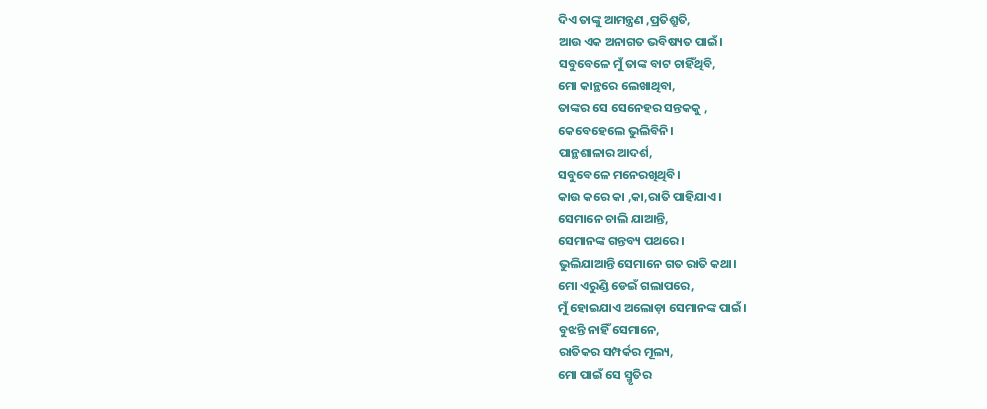ଦିଏ ତାଙ୍କୁ ଆମନ୍ତ୍ରଣ ,ପ୍ରତିଶ୍ରୁତି,
ଆଉ ଏକ ଅନାଗତ ଭବିଷ୍ୟତ ପାଇଁ।
ସବୁବେଳେ ମୁଁ ତାଙ୍କ ବାଟ ଚାହିଁଥିବି,
ମୋ କାନ୍ଥରେ ଲେଖାଥିବା,
ତାଙ୍କର ସେ ସେନେହର ସନ୍ତକକୁ ,
କେବେହେଲେ ଭୁଲିବିନି।
ପାନ୍ଥଶାଳାର ଆଦର୍ଶ,
ସବୁବେଳେ ମନେରଖିଥିବି।
କାଉ କରେ କା ,କା,ରାତି ପାହିଯାଏ।
ସେମାନେ ଚାଲି ଯାଆନ୍ତି,
ସେମାନଙ୍କ ଗନ୍ତବ୍ୟ ପଥରେ।
ଭୁଲିଯାଆନ୍ତି ସେମାନେ ଗତ ରାତି କଥା।
ମୋ ଏରୁଣ୍ଡି ଡେଇଁ ଗଲାପରେ,
ମୁଁ ହୋଇଯାଏ ଅଲୋଡ଼ା ସେମାନଙ୍କ ପାଇଁ।
ବୁଝନ୍ତି ନାହିଁ ସେମାନେ,
ରାତିକର ସମ୍ପର୍କର ମୂଲ୍ୟ,
ମୋ ପାଇଁ ସେ ସ୍ମୃତିର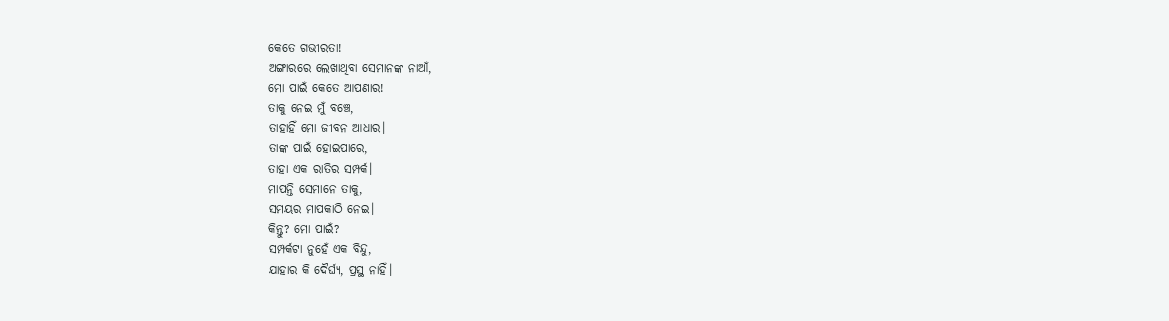କେତେ ଗଭୀରତା!
ଅଙ୍ଗାରରେ ଲେଖାଥିବା ସେମାନଙ୍କ ନାଆଁ,
ମୋ ପାଇଁ କେତେ ଆପଣାର!
ତାକୁ ନେଇ ମୁଁ ବଞ୍ଚେ,
ତାହାହିଁ ମୋ ଜୀବନ ଆଧାର।
ତାଙ୍କ ପାଇଁ ହୋଇପାରେ,
ତାହା ଏକ ରାତିର ସମ୍ପର୍କ।
ମାପନ୍ତି ସେମାନେ ତାକୁ,
ସମୟର ମାପକାଠି ନେଇ।
କିନ୍ତୁ? ମୋ ପାଇଁ?
ସମ୍ପର୍କଟା ନୁହେଁ ଏକ ବିନ୍ଦୁ,
ଯାହାର କି ଦୈର୍ଘ୍ୟ, ପ୍ରସ୍ଥ ନାହିଁ।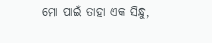ମୋ ପାଇଁ ତାହା ଏକ ସିନ୍ଧୁ,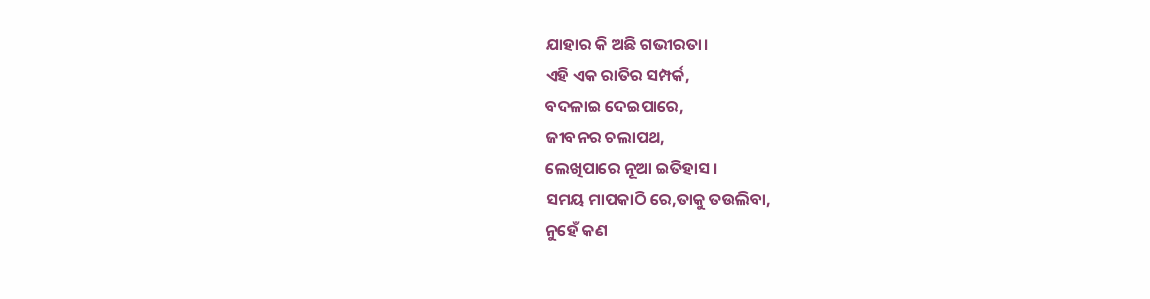ଯାହାର କି ଅଛି ଗଭୀରତା।
ଏହି ଏକ ରାତିର ସମ୍ପର୍କ,
ବଦଳାଇ ଦେଇପାରେ,
ଜୀବନର ଚଲାପଥ,
ଲେଖିପାରେ ନୂଆ ଇତିହାସ।
ସମୟ ମାପକାଠି ରେ,ତାକୁ ତଉଲିବା,
ନୁହେଁ କଣ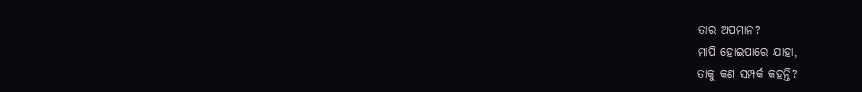ତାର ଅପମାନ?
ମାପି ହୋଇପାରେ ଯାହା,
ତାକୁ କଣ ସମ୍ପର୍କ କହନ୍ତି?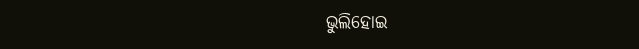ଭୁଲିହୋଇ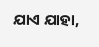ଯାଏ ଯାହା,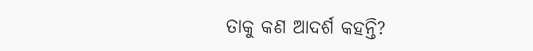ତାକୁ କଣ ଆଦର୍ଶ କହନ୍ତି?